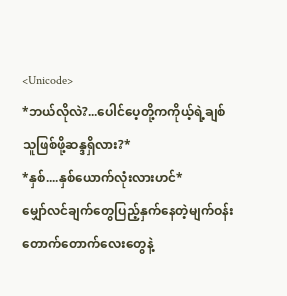<Unicode>
*ဘယ်လိုလဲ?...ပေါင်ပေ့တို့ကကိုယ့်ရဲ့ချစ်သူဖြစ်ဖို့ဆန္ဒရှိလား?*
*နှစ်....နှစ်ယောက်လုံးလားဟင်*
မျှော်လင်ချက်တွေပြည့်နှက်နေတဲ့မျက်ဝန်းတောက်တောက်လေးတွေနဲ့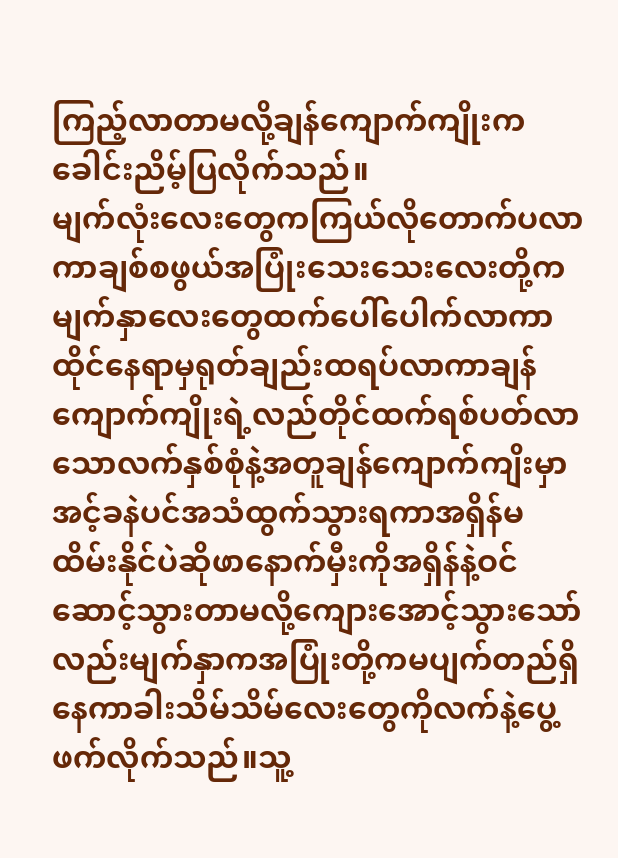ကြည့်လာတာမလို့ချန်ကျောက်ကျိုးကခေါင်းညိမ့်ပြလိုက်သည်။
မျက်လုံးလေးတွေကကြယ်လိုတောက်ပလာကာချစ်စဖွယ်အပြုံးသေးသေးလေးတို့ကမျက်နှာလေးတွေထက်ပေါ်ပေါက်လာကာထိုင်နေရာမှရုတ်ချည်းထရပ်လာကာချန်ကျောက်ကျိုးရဲ့လည်တိုင်ထက်ရစ်ပတ်လာသောလက်နှစ်စုံနဲ့အတူချန်ကျောက်ကျိးမှာအင့်ခနဲပင်အသံထွက်သွားရကာအရှိန်မထိမ်းနိုင်ပဲဆိုဖာနောက်မှီးကိုအရှိန်နဲ့ဝင်ဆောင့်သွားတာမလို့ကျေားအောင့်သွားသော်လည်းမျက်နှာကအပြုံးတို့ကမပျက်တည်ရှိနေကာခါးသိမ်သိမ်လေးတွေကိုလက်နဲ့ပွေ့ဖက်လိုက်သည်။သူ့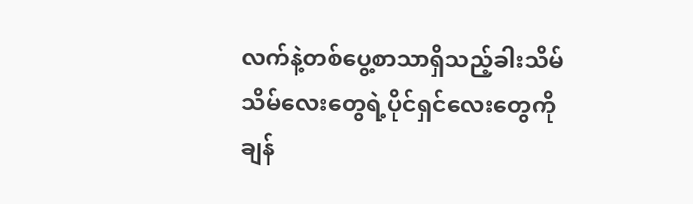လက်နဲ့တစ်ပွေ့စာသာရှိသည့်ခါးသိမ်သိမ်လေးတွေရဲ့ပိုင်ရှင်လေးတွေကိုချန်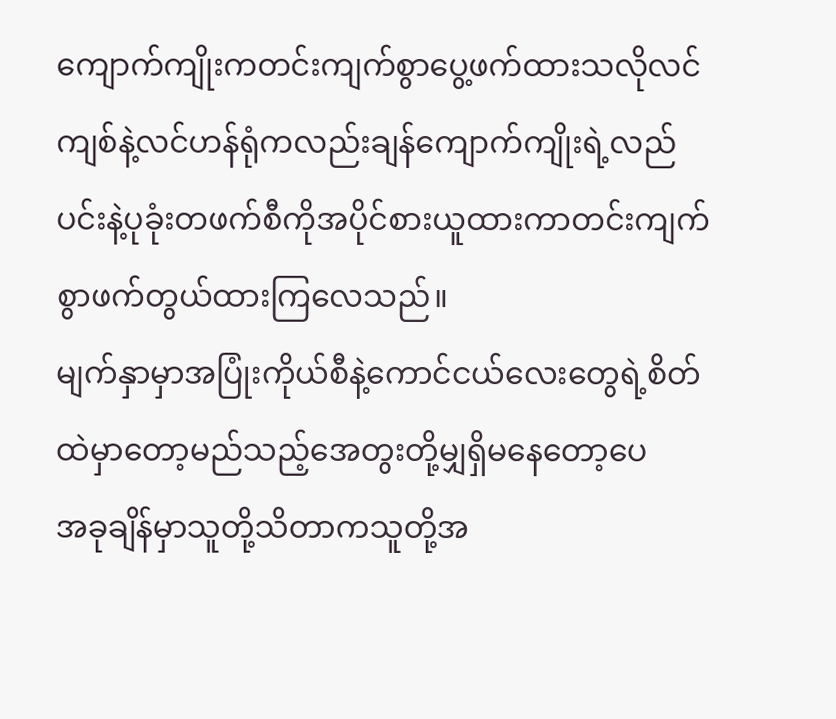ကျောက်ကျိုးကတင်းကျက်စွာပွေ့ဖက်ထားသလိုလင်ကျစ်နဲ့လင်ဟန်ရုံကလည်းချန်ကျောက်ကျိုးရဲ့လည်ပင်းနဲ့ပုခုံးတဖက်စီကိုအပိုင်စားယူထားကာတင်းကျက်စွာဖက်တွယ်ထားကြလေသည်။
မျက်နှာမှာအပြုံးကိုယ်စီနဲ့ကောင်ငယ်လေးတွေရဲ့စိတ်ထဲမှာတော့မည်သည့်အေတွးတို့မျှရှိမနေတော့ပေ
အခုချိန်မှာသူတို့သိတာကသူတို့အ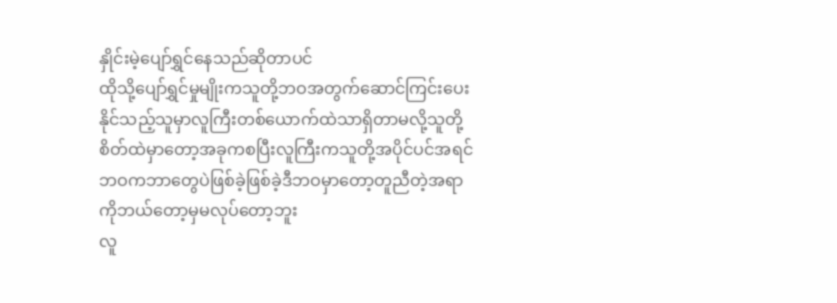နှိုင်းမဲ့ပျော်ရွှင်နေသည်ဆိုတာပင်
ထိုသို့ပျော်ရွှင်မှုမျိုးကသူတို့ဘဝအတွက်ဆောင်ကြင်းပေးနိုင်သည့်သူမှာလူကြီးတစ်ယောက်ထဲသာရှိတာမလို့သူတို့စိတ်ထဲမှာတော့အခုကစပြီးလူကြီးကသူတို့အပိုင်ပင်အရင်ဘဝကဘာတွေပဲဖြစ်ခဲ့ဖြစ်ခဲ့ဒီဘဝမှာတော့တူညီတဲ့အရာကိုဘယ်တော့မှမလုပ်တော့ဘူး
လူ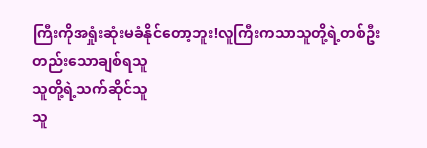ကြီးကိုအရှုံးဆုံးမခံနိုင်တော့ဘူး!လူကြီးကသာသူတို့ရဲ့တစ်ဦးတည်းသောချစ်ရသူ
သူတို့ရဲ့သက်ဆိုင်သူ
သူ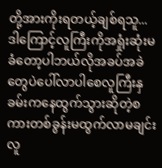တို့အားကိုးရတယ့်ချစ်ရသူ...ဒါကြောင့်လူကြီးကိုအရှုံးဆုံးမခံတော့ပါဘယ်လိုအခပ်အခဲတွေပဲပေါ်လာပါစေလူကြီးနှခမ်းကနေထွက်သွားဆိုတဲ့စကားတစ်ခွန်းမထွက်လာမချင်းလူ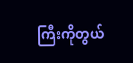ကြီးကိုတွယ်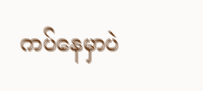ကပ်နေမှာပဲ